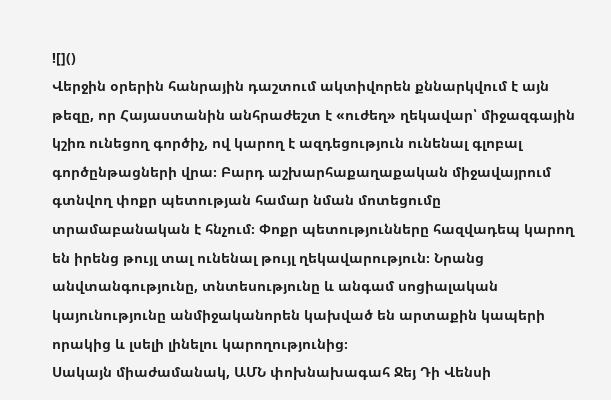![]()
Վերջին օրերին հանրային դաշտում ակտիվորեն քննարկվում է այն թեզը, որ Հայաստանին անհրաժեշտ է «ուժեղ» ղեկավար՝ միջազգային կշիռ ունեցող գործիչ, ով կարող է ազդեցություն ունենալ գլոբալ գործընթացների վրա։ Բարդ աշխարհաքաղաքական միջավայրում գտնվող փոքր պետության համար նման մոտեցումը տրամաբանական է հնչում։ Փոքր պետությունները հազվադեպ կարող են իրենց թույլ տալ ունենալ թույլ ղեկավարություն։ Նրանց անվտանգությունը, տնտեսությունը և անգամ սոցիալական կայունությունը անմիջականորեն կախված են արտաքին կապերի որակից և լսելի լինելու կարողությունից։
Սակայն միաժամանակ, ԱՄՆ փոխնախագահ Ջեյ Դի Վենսի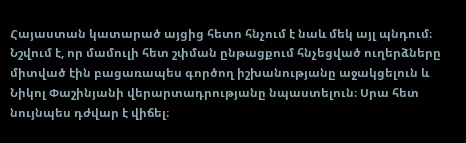Հայաստան կատարած այցից հետո հնչում է նաև մեկ այլ պնդում։ Նշվում է, որ մամուլի հետ շփման ընթացքում հնչեցված ուղերձները միտված էին բացառապես գործող իշխանությանը աջակցելուն և Նիկոլ Փաշինյանի վերարտադրությանը նպաստելուն։ Սրա հետ նույնպես դժվար է վիճել։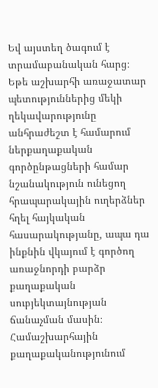Եվ այստեղ ծագում է տրամաբանական հարց։
Եթե աշխարհի առաջատար պետություններից մեկի ղեկավարությունը անհրաժեշտ է համարում ներքաղաքական գործընթացների համար նշանակություն ունեցող հրապարակային ուղերձներ հղել հայկական հասարակությանը, ապա դա ինքնին վկայում է գործող առաջնորդի բարձր քաղաքական սուբյեկտայնության ճանաչման մասին։ Համաշխարհային քաղաքականությունում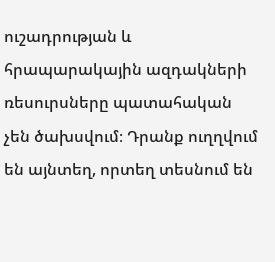ուշադրության և հրապարակային ազդակների ռեսուրսները պատահական չեն ծախսվում։ Դրանք ուղղվում են այնտեղ, որտեղ տեսնում են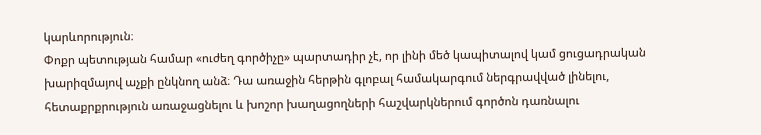կարևորություն։
Փոքր պետության համար «ուժեղ գործիչը» պարտադիր չէ, որ լինի մեծ կապիտալով կամ ցուցադրական խարիզմայով աչքի ընկնող անձ։ Դա առաջին հերթին գլոբալ համակարգում ներգրավված լինելու, հետաքրքրություն առաջացնելու և խոշոր խաղացողների հաշվարկներում գործոն դառնալու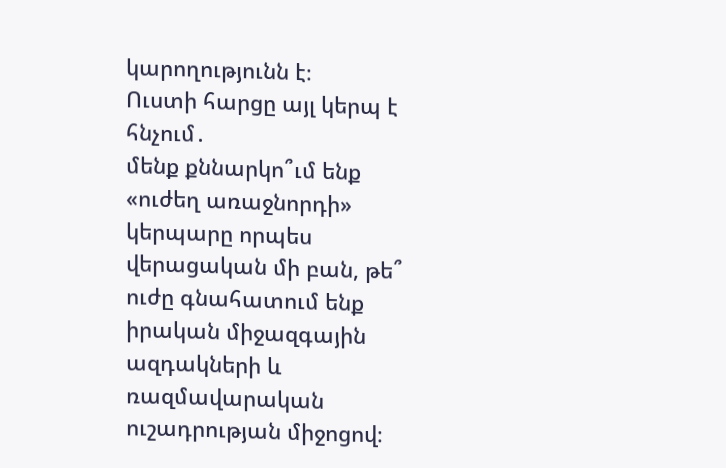կարողությունն է։
Ուստի հարցը այլ կերպ է հնչում․
մենք քննարկո՞ւմ ենք «ուժեղ առաջնորդի» կերպարը որպես վերացական մի բան, թե՞ ուժը գնահատում ենք իրական միջազգային ազդակների և ռազմավարական ուշադրության միջոցով։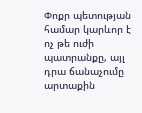Փոքր պետության համար կարևոր է ոչ թե ուժի պատրանքը, այլ դրա ճանաչումը արտաքին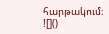հարթակում։
![]()